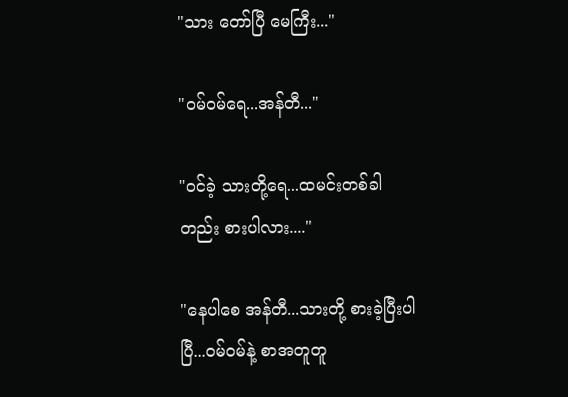"သား တော်ပြီ မေကြီး..."

"ဝမ်ဝမ်ရေ...အန်တီ..."

"ဝင်ခဲ့ သားတို့ရေ...ထမင်းတစ်ခါတည်း စားပါလား...."

"နေပါစေ အန်တီ...သားတို့ စားခဲ့ပြီးပါပြီ...ဝမ်ဝမ်နဲ့ စာအတူတူ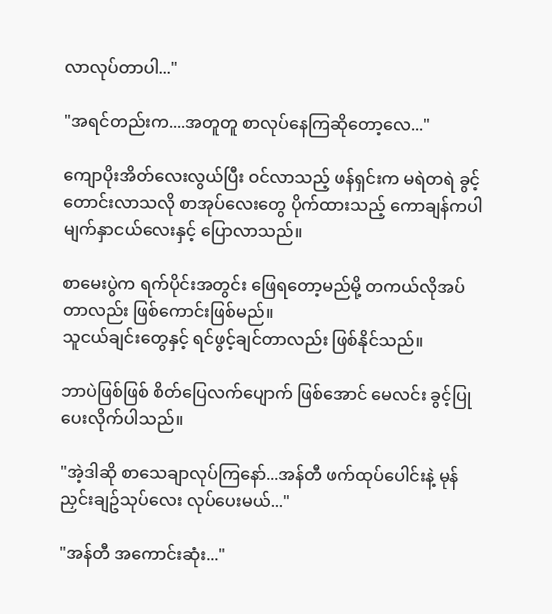လာလုပ်တာပါ..."

"အရင်တည်းက....အတူတူ စာလုပ်နေကြဆိုတော့လေ..."

ကျောပိုးအိတ်လေးလွယ်ပြီး ဝင်လာသည့် ဖန်ရှင်းက မရဲတရဲ ခွင့်တောင်းလာသလို စာအုပ်လေးတွေ ပိုက်ထားသည့် ကောချန်ကပါ မျက်နှာငယ်လေးနှင့် ပြောလာသည်။

စာမေးပွဲက ရက်ပိုင်းအတွင်း ဖြေရတော့မည်မို့ တကယ်လိုအပ်တာလည်း ဖြစ်ကောင်းဖြစ်မည်။
သူငယ်ချင်းတွေနှင့် ရင်ဖွင့်ချင်တာလည်း ဖြစ်နိုင်သည်။

ဘာပဲဖြစ်ဖြစ် စိတ်ပြေလက်ပျောက် ဖြစ်အောင် မေလင်း ခွင့်ပြုပေးလိုက်ပါသည်။

"အဲ့ဒါဆို စာသေချာလုပ်ကြနော်...အန်တီ ဖက်ထုပ်ပေါင်းနဲ့ မုန်ညှင်းချဥ်သုပ်လေး လုပ်ပေးမယ်..."

"အန်တီ အကောင်းဆုံး..."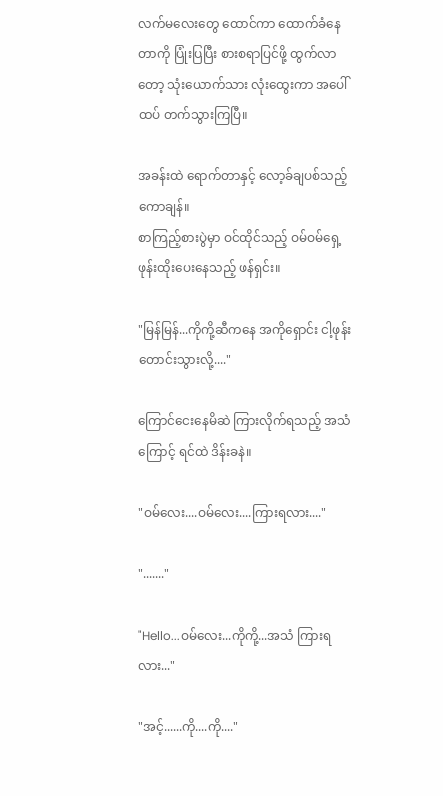လက်မလေးတွေ ထောင်ကာ ထောက်ခံနေတာကို ပြုံးပြပြီး စားစရာပြင်ဖို့ ထွက်လာတော့ သုံးယောက်သား လုံးထွေးကာ အပေါ်ထပ် တက်သွားကြပြီ။

အခန်းထဲ ရောက်တာနှင့် လော့ခ်ချပစ်သည့် ကောချန်။
စာကြည့်စားပွဲမှာ ဝင်ထိုင်သည့် ဝမ်ဝမ်ရှေ့ ဖုန်းထိုးပေးနေသည့် ဖန်ရှင်း။

"မြန်မြန်...ကိုကို့ဆီကနေ အကိုရှောင်း ငါ့ဖုန်းတောင်းသွားလို့...."

ကြောင်ငေးနေမိဆဲ ကြားလိုက်ရသည့် အသံကြောင့် ရင်ထဲ ဒိန်းခနဲ။

"ဝမ်လေး....ဝမ်လေး....ကြားရလား...."

"......."

"Hello...ဝမ်လေး...ကိုကို့...အသံ ကြားရလား..."

"အင့်......ကို....ကို...."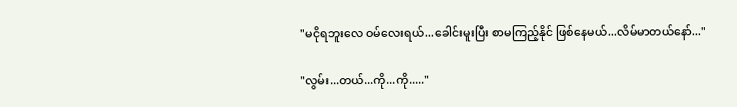"မငိုရဘူးလေ ဝမ်လေးရယ်...ခေါင်းမူးပြီး စာမကြည့်နိုင် ဖြစ်နေမယ်...လိမ်မာတယ်နော်..."

"လွမ်း...တယ်...ကို...ကို....."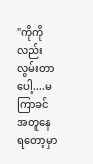"ကိုကိုလည်း လွမ်းတာပေါ့....မကြာခင် အတူနေရတော့မှာ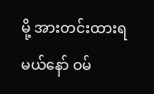မို့ အားတင်းထားရမယ်နော် ဝမ်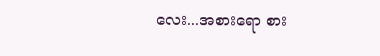လေး...အစားရော စား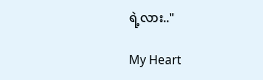ရဲ့လား.."

My Heart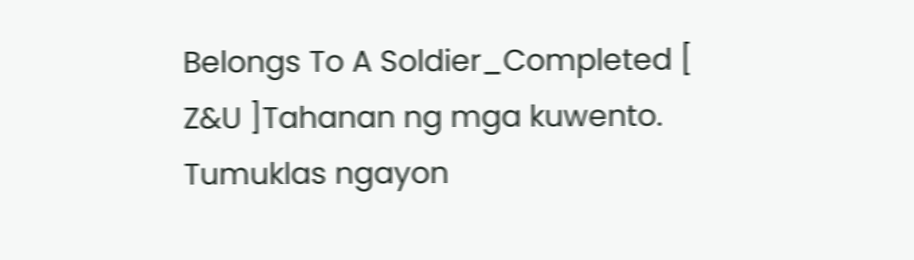Belongs To A Soldier_Completed [ Z&U ]Tahanan ng mga kuwento. Tumuklas ngayon